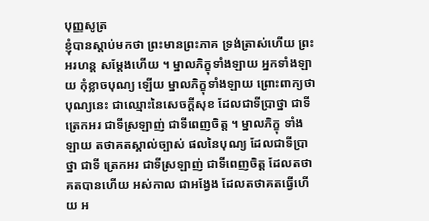បុញ្ញសូត្រ
ខ្ញុំបានស្តាប់មកថា ព្រះមានព្រះភាគ ទ្រង់ត្រាស់ហើយ ព្រះអរហន្ត សម្តែងហើយ ។ ម្នាលភិក្ខុទាំងឡាយ អ្នកទាំងឡាយ កុំខ្លាចបុណ្យ ឡើយ ម្នាលភិក្ខុទាំងឡាយ ព្រោះពាក្យថា បុណ្យនេះ ជាឈ្មោះនៃសេចក្តីសុខ ដែលជាទីប្រាថ្នា ជាទីត្រេកអរ ជាទីស្រឡាញ់ ជាទីពេញចិត្ត ។ ម្នាលភិក្ខុ ទាំងឡាយ តថាគតស្គាល់ច្បាស់ ផលនៃបុណ្យ ដែលជាទីប្រាថ្នា ជាទី ត្រេកអរ ជាទីស្រឡាញ់ ជាទីពេញចិត្ត ដែលតថាគតបានហើយ អស់កាល ជាអង្វែង ដែលតថាគតធ្វើហើយ អ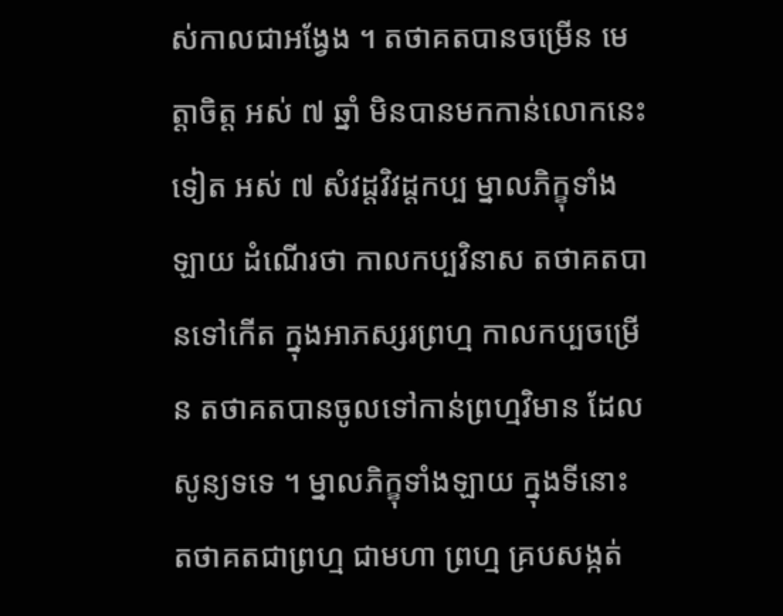ស់កាលជាអង្វែង ។ តថាគតបានចម្រើន មេត្តាចិត្ត អស់ ៧ ឆ្នាំ មិនបានមកកាន់លោកនេះទៀត អស់ ៧ សំវដ្តវិវដ្តកប្ប ម្នាលភិក្ខុទាំងឡាយ ដំណើរថា កាលកប្បវិនាស តថាគតបានទៅកើត ក្នុងអាភស្សរព្រហ្ម កាលកប្បចម្រើន តថាគតបានចូលទៅកាន់ព្រហ្មវិមាន ដែលសូន្យទទេ ។ ម្នាលភិក្ខុទាំងឡាយ ក្នុងទីនោះ តថាគតជាព្រហ្ម ជាមហា ព្រហ្ម គ្របសង្កត់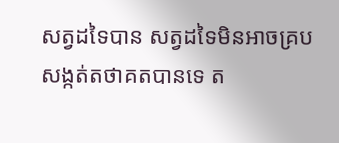សត្វដទៃបាន សត្វដទៃមិនអាចគ្របសង្កត់តថាគតបានទេ ត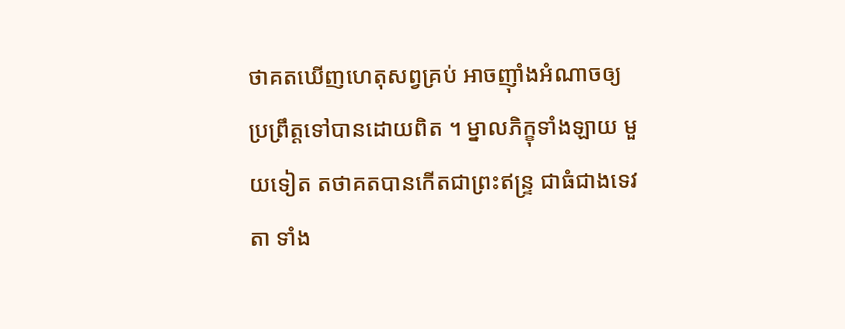ថាគតឃើញហេតុសព្វគ្រប់ អាចញ៉ាំងអំណាចឲ្យប្រព្រឹត្តទៅបានដោយពិត ។ ម្នាលភិក្ខុទាំងឡាយ មួយទៀត តថាគតបានកើតជាព្រះឥន្ទ្រ ជាធំជាងទេវតា ទាំង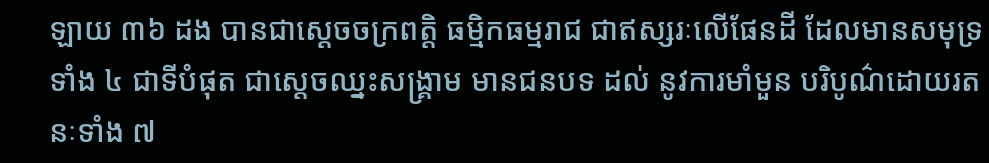ឡាយ ៣៦ ដង បានជាស្តេចចក្រពត្តិ ធម្មិកធម្មរាជ ជាឥស្សរៈលើផែនដី ដែលមានសមុទ្រទាំង ៤ ជាទីបំផុត ជាស្តេចឈ្នះសង្រ្គាម មានជនបទ ដល់ នូវការមាំមួន បរិបូណ៌ដោយរតនៈទាំង ៧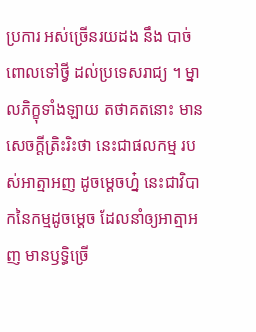ប្រការ អស់ច្រើនរយដង នឹង បាច់ពោលទៅថ្វី ដល់ប្រទេសរាជ្យ ។ ម្នាលភិក្ខុទាំងឡាយ តថាគតនោះ មានសេចក្តីត្រិះរិះថា នេះជាផលកម្ម របស់អាត្មាអញ ដូចម្តេចហ្ន៎ នេះជាវិបាកនៃកម្មដូចម្តេច ដែលនាំឲ្យអាត្មាអញ មានឫទ្ធិច្រើ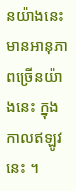នយ៉ាងនេះ មានអានុភាពច្រើនយ៉ាងនេះ ក្នុងកាលឥឡូវនេះ ។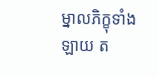ម្នាលភិក្ខុទាំងឡាយ ត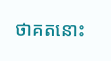ថាគតនោះ